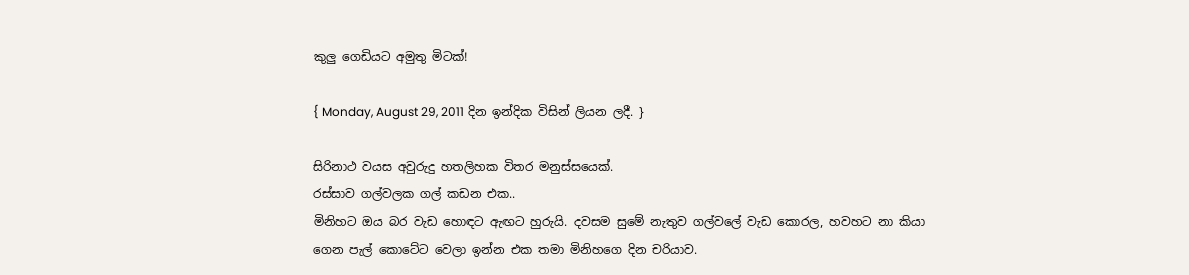කුලු ගෙඩියට අමුතු මිටක්!

{ Monday, August 29, 2011 දින ඉන්දික විසින් ලියන ලදී. }

සිරිනාථ වයස අවුරුදු හතලිහක විතර මනුස්සයෙක්.
රස්සාව ගල්වලක ගල් කඩන එක..
මිනිහට ඔය බර වැඩ හොඳට ඇඟට හුරුයි. දවසම සුමේ නැතුව ගල්වලේ වැඩ කොරල, හවහට නා කියා ගෙන පැල් කොටේට වෙලා ඉන්න එක තමා මිනිහගෙ දින චරියාව.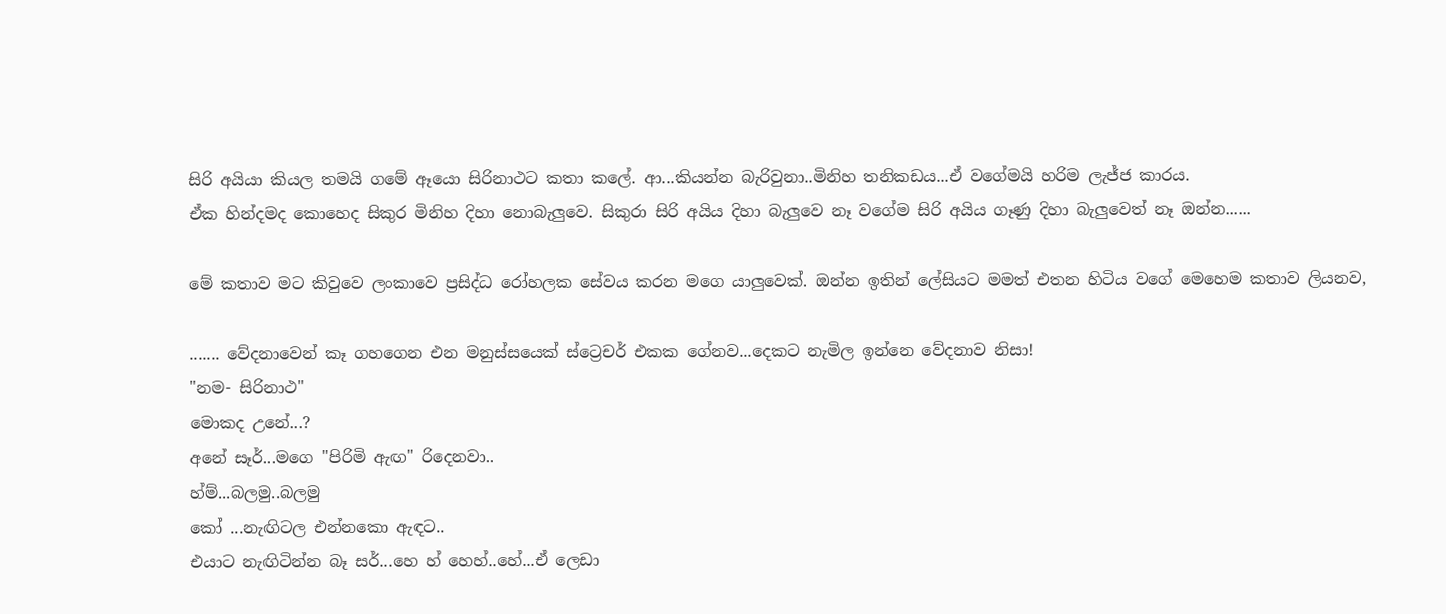සිරි අයියා කියල තමයි ගමේ ඈයො සිරිනාථට කතා කලේ. ආ...කියන්න බැරිවුනා..මිනිහ තනිකඩය...ඒ වගේමයි හරිම ලැජ්ජ කාරය.
ඒක හින්දමද කොහෙද සිකුර මිනිහ දිහා නොබැලුවෙ. සිකුරා සිරි අයිය දිහා බැලුවෙ නෑ වගේම සිරි අයිය ගෑණු දිහා බැලුවෙත් නෑ ඔන්න......

මේ කතාව මට කිවුවෙ ලංකාවෙ ප්‍රසිද්ධ රෝහලක සේවය කරන මගෙ යාලුවෙක්. ඔන්න ඉතින් ලේසියට මමත් එතන හිටිය වගේ මෙහෙම කතාව ලියනව,

....... වේදනාවෙන් කෑ ගහගෙන එන මනුස්සයෙක් ස්ට්‍රෙචර් එකක ගේනව...දෙකට නැමිල ඉන්නෙ වේදනාව නිසා!
"නම- සිරිනාථ"
මොකද උනේ...?
අනේ සෑර්...මගෙ "පිරිමි ඇඟ" රිදෙනවා..
හ්ම්...බලමු..බලමු
කෝ ...නැඟිටල එන්නකො ඇඳට..
එයාට නැඟිටින්න බෑ සර්...හෙ හ් හෙහ්..හේ...ඒ ලෙඩා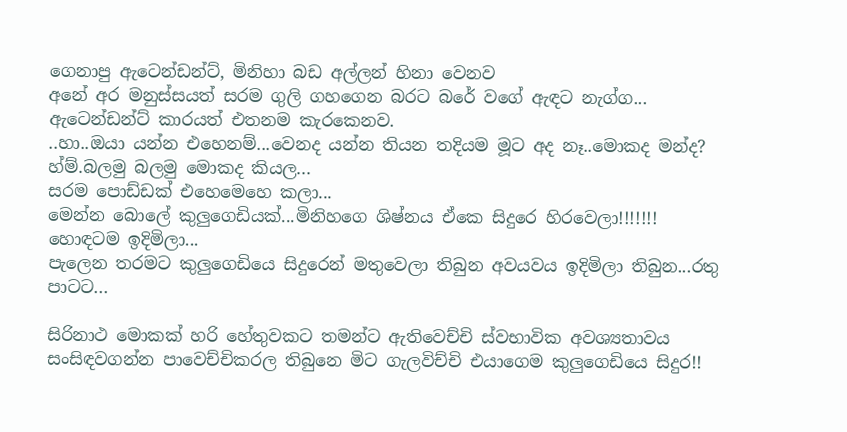ගෙනාපු ඇටෙන්ඩන්ට්, මිනිහා බඩ අල්ලන් හිනා වෙනව
අනේ අර මනුස්සයත් සරම ගුලි ගහගෙන බරට බරේ වගේ ඇඳට නැග්ග...
ඇටෙන්ඩන්ට් කාරයත් එතනම කැරකෙනව.
..හා..ඔයා යන්න එහෙනම්...වෙනද යන්න තියන තදියම මූට අද නෑ..මොකද මන්ද?
හ්ම්.බලමු බලමු මොකද කියල...
සරම පොඩ්ඩක් එහෙමෙහෙ කලා...
මෙන්න බොලේ කුලුගෙඩියක්...මිනිහගෙ ශිෂ්නය ඒකෙ සිදුරෙ හිරවෙලා!!!!!!!
හොඳටම ඉදිමිලා...
පැලෙන තරමට කුලුගෙඩියෙ සිදුරෙන් මතුවෙලා තිබුන අවයවය ඉදිමිලා තිබුන...රතු පාටට...

සිරිනාථ මොකක් හරි හේතුවකට තමන්ට ඇතිවෙච්චි ස්වභාවික අවශ්‍යතාවය සංසිඳවගන්න පාවෙච්චිකරල තිබුනෙ මිට ගැලවිච්චි එයාගෙම කුලුගෙඩියෙ සිදුර!!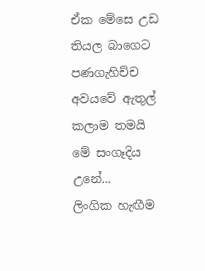ඒක මේසෙ උඩ තියල බාගෙට පණගැහිච්ච අවයවේ ඇතුල් කලාම තමයි මේ සංගෑදිය උනේ...
ලිංගික හැඟීම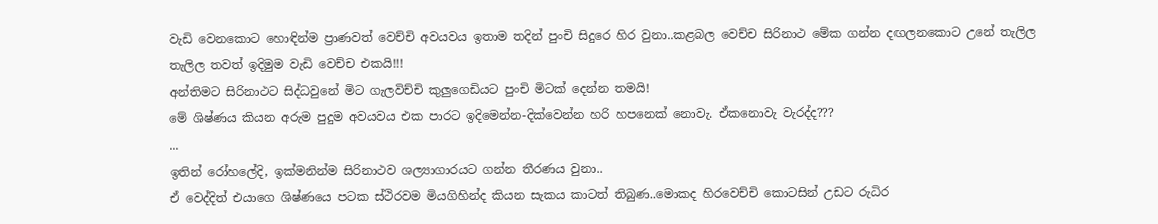වැඩි වෙනකොට හොඳින්ම ප්‍රාණවත් වෙච්චි අවයවය ඉතාම තදින් පුංචි සිදුරෙ හිර වුනා..කළබල වෙච්ච සිරිනාථ මේක ගන්න දඟලනකොට උනේ තැලිල තැලිල තවත් ඉදිමුම වැඩි වෙච්ච එකයි!!!
අන්තිමට සිරිනාථට සිද්ධවුනේ මිට ගැලවිච්චි කුලුගෙඩියට පුංචි මිටක් දෙන්න තමයි!
මේ ශිෂ්ණය කියන අරුම පුදුම අවයවය එක පාරට ඉදිමෙන්න-දික්වෙන්න හරි හපනෙක් නොවැ. ඒකනොවැ වැරද්ද???
...
ඉතින් රෝහලේදි, ඉක්මනින්ම සිරිනාථව ශල්‍යාගාරයට ගන්න තීරණය වුනා..
ඒ වෙද්දිත් එයාගෙ ශිෂ්ණයෙ පටක ස්ථිරවම මියගිහින්ද කියන සැකය කාටත් තිබුණ..මොකද හිරවෙච්චි කොටසින් උඩට රුධිර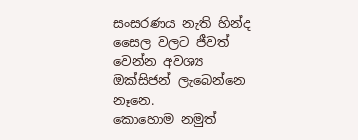සංසරණය නැති හින්ද සෛල වලට ජීවත් වෙන්න අවශ්‍ය ඔක්සිජන් ලැබෙන්නෙ නෑනෙ.
කොහොම නමුත්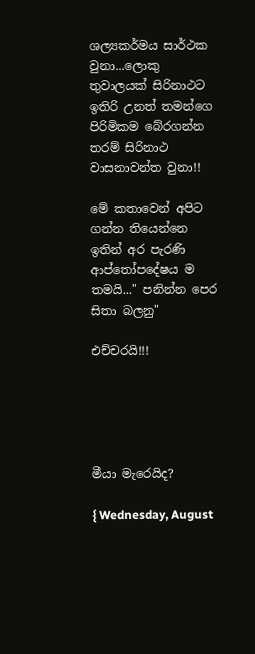ශල්‍යකර්මය සාර්ථක වුනා...ලොකු තුවාලයක් සිරිනාථට ඉතිරි උනත් තමන්ගෙ පිරිමිකම බේරගන්න තරම් සිරිනාථ වාසනාවන්ත වුනා!!

මේ කතාවෙන් අපිට ගන්න තියෙන්නෙ ඉතින් අර පැරණි ආප්තෝපදේෂය ම තමයි..." පනින්න පෙර සිතා බලනු"

එච්චරයි!!!





මීයා මැරෙයිද?

{ Wednesday, August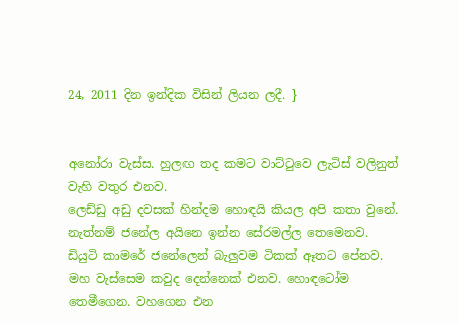24, 2011 දින ඉන්දික විසින් ලියන ලදී. }


අනෝරා වැස්ස. හුලඟ තද කමට වාට්ටුවෙ ලැටිස් වලිනුත් වැහි වතුර එනව.
ලෙඩ්ඩු අඩු දවසක් හින්දම හොඳයි කියල අපි කතා වුනේ.
නැත්නම් ජනේල අයිනෙ ඉන්න සේරමල්ල තෙමෙනව.
ඩියුටි කාමරේ ජනේලෙන් බැලුවම ටිකක් ඈතට පේනව. මහ වැස්සෙම කවුද දෙන්නෙක් එනව. හොඳටෝම තෙමීගෙන. වහගෙන එන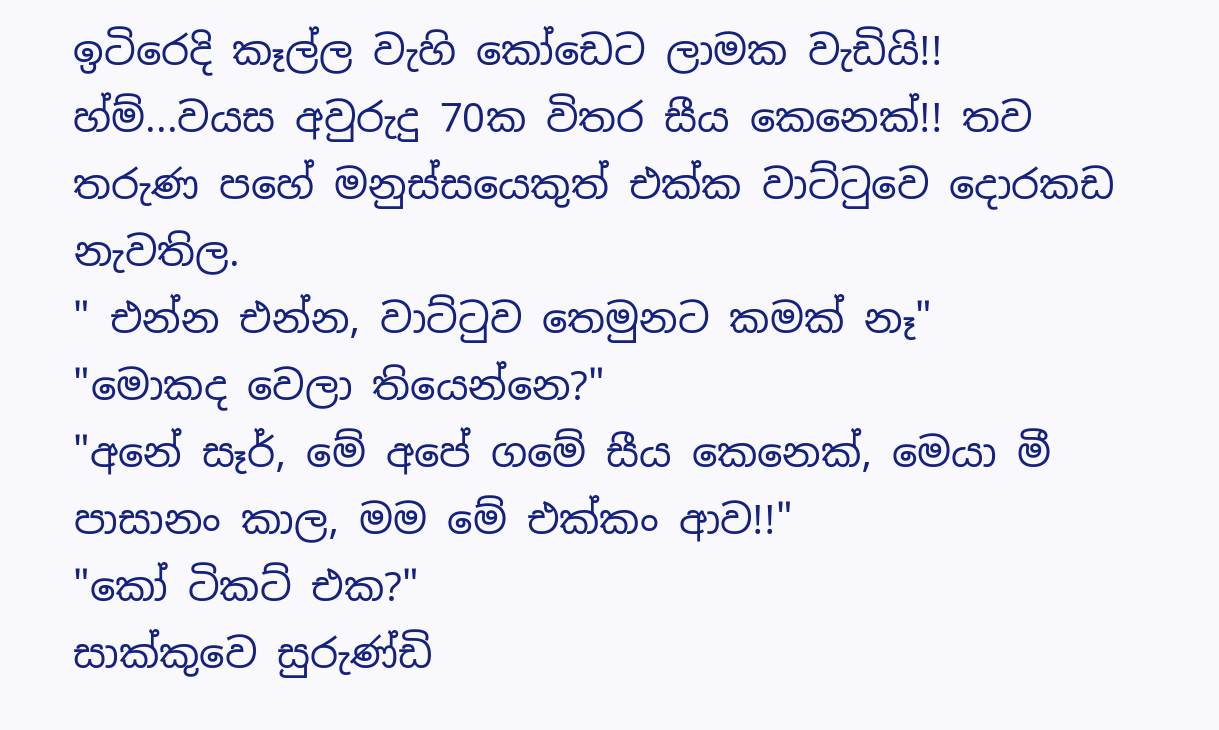ඉටිරෙදි කෑල්ල වැහි කෝඩෙට ලාමක වැඩියි!!
හ්ම්...වයස අවුරුදු 70ක විතර සීය කෙනෙක්!! තව තරුණ පහේ මනුස්සයෙකුත් එක්ක වාට්ටුවෙ දොරකඩ නැවතිල.
" එන්න එන්න, වාට්ටුව තෙමුනට කමක් නෑ"
"මොකද වෙලා තියෙන්නෙ?"
"අනේ සෑර්, මේ අපේ ගමේ සීය කෙනෙක්, මෙයා මී පාසානං කාල, මම මේ එක්කං ආව!!"
"කෝ ටිකට් එක?"
සාක්කුවෙ සුරුණ්ඩි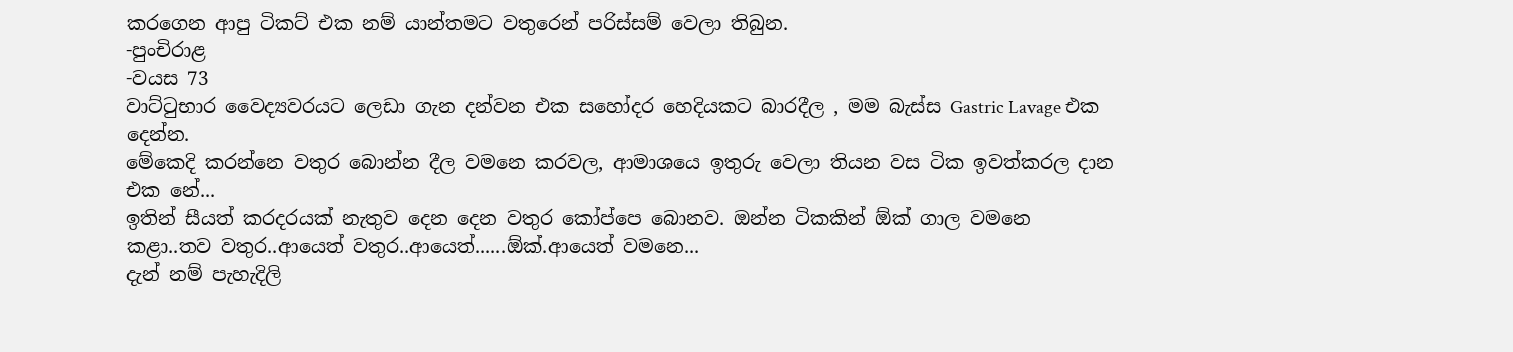කරගෙන ආපු ටිකට් එක නම් යාන්තමට වතුරෙන් පරිස්සම් වෙලා තිබුන.
-පුංචිරාළ
-වයස 73
වාට්ටුභාර වෛද්‍යවරයට ලෙඩා ගැන දන්වන එක සහෝදර හෙදියකට බාරදීල , මම බැස්ස Gastric Lavage එක දෙන්න.
මේකෙදි කරන්නෙ වතුර බොන්න දීල වමනෙ කරවල, ආමාශයෙ ඉතුරු වෙලා තියන වස ටික ඉවත්කරල දාන එක නේ...
ඉතින් සීයත් කරදරයක් නැතුව දෙන දෙන වතුර කෝප්පෙ බොනව. ඔන්න ටිකකින් ඕක් ගාල වමනෙ කළා..තව වතුර..ආයෙත් වතුර..ආයෙත්......ඕක්.ආයෙත් වමනෙ...
දැන් නම් පැහැදිලි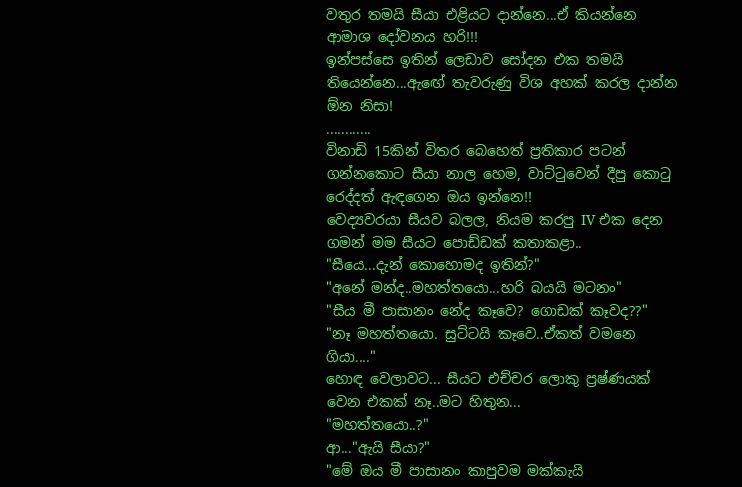වතුර තමයි සීයා එළියට දාන්නෙ...ඒ කියන්නෙ ආමාශ දෝවනය හරි!!!
ඉන්පස්සෙ ඉතින් ලෙඩාව සෝදන එක තමයි තියෙන්නෙ...ඇඟේ තැවරුණු විශ අහක් කරල දාන්න ඕන නිසා!
............
විනාඩි 15කින් විතර බෙහෙත් ප්‍රතිකාර පටන් ගන්නකොට සීයා නාල හෙම, වාට්ටුවෙන් දීපු කොටු රෙද්දත් ඇඳගෙන ඔය ඉන්නෙ!!
වෙද්‍යවරයා සීයව බලල, නියම කරපු IV එක දෙන ගමන් මම සීයට පොඩ්ඩක් කතාකළා..
"සීයෙ...දැන් කොහොමද ඉතින්?"
"අනේ මන්ද..මහත්තයො...හරි බයයි මටනං"
"සීය මී පාසානං නේද කෑවෙ? ගොඩක් කෑවද??"
"නෑ මහත්තයො. සුට්ටයි කෑවෙ..ඒකත් වමනෙ ගියා...."
හොඳ වෙලාවට... සීයට එච්චර ලොකු ප්‍රෂ්ණයක් වෙන එකක් නෑ..මට හිතුන...
"මහත්තයො..?"
ආ..."ඇයි සීයා?"
"මේ ඔය මී පාසානං කාපුවම මක්කැයි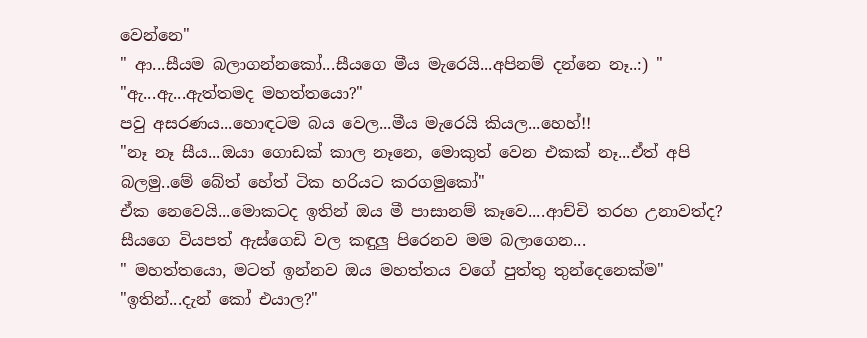වෙන්නෙ"
" ආ...සීයම බලාගන්නකෝ...සීයගෙ මීය මැරෙයි...අපිනම් දන්නෙ නෑ..:) "
"ඇ...ඇ...ඇත්තමද මහත්තයො?"
පවු අසරණය...හොඳටම බය වෙල...මීය මැරෙයි කියල...හෙහ්!!
"නෑ නෑ සීය...ඔයා ගොඩක් කාල නෑනෙ, මොකුත් වෙන එකක් නෑ...ඒත් අපි බලමු..මේ බේත් හේත් ටික හරියට කරගමුකෝ"
ඒක නෙවෙයි...මොකටද ඉතින් ඔය මී පාසානම් කෑවෙ....ආච්චි තරහ උනාවත්ද?
සීයගෙ වියපත් ඇස්ගෙඩි වල කඳුලු පිරෙනව මම බලාගෙන...
" මහත්තයො, මටත් ඉන්නව ඔය මහත්තය වගේ පුත්තු තුන්දෙනෙක්ම"
"ඉතින්...දැන් කෝ එයාල?"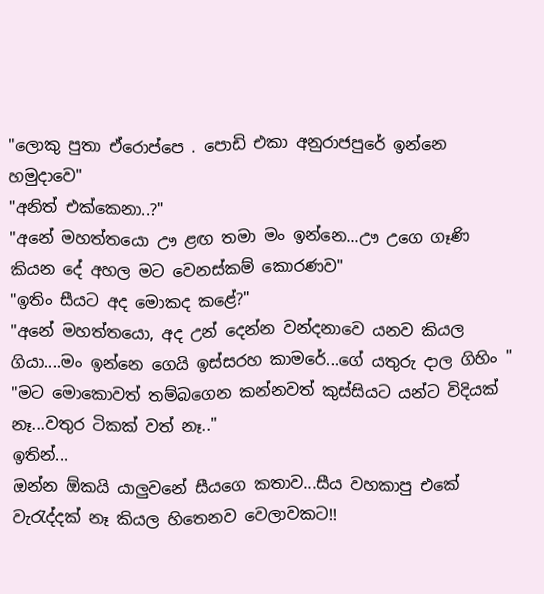"ලොකු පුතා ඒරොප්පෙ . පොඩි එකා අනුරාජපුරේ ඉන්නෙ හමුදාවෙ"
"අනිත් එක්කෙනා..?"
"අනේ මහත්තයො ඌ ළඟ තමා මං ඉන්නෙ...ඌ උගෙ ගෑණි කියන දේ අහල මට වෙනස්කම් කොරණව"
"ඉතිං සීයට අද මොකද කළේ?"
"අනේ මහත්තයො, අද උන් දෙන්න වන්දනාවෙ යනව කියල ගියා....මං ඉන්නෙ ගෙයි ඉස්සරහ කාමරේ...ගේ යතුරු දාල ගිහිං "
"මට මොකොවත් තම්බගෙන කන්නවත් කුස්සියට යන්ට විදියක් නෑ...වතුර ටිකක් වත් නෑ.."
ඉතින්...
ඔන්න ඕකයි යාලුවනේ සීයගෙ කතාව...සීය වහකාපු එකේ වැරැද්දක් නෑ කියල හිතෙනව වෙලාවකට!!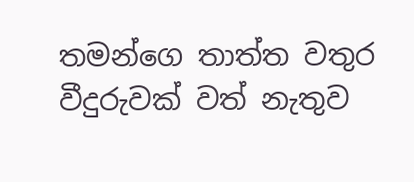තමන්ගෙ තාත්ත වතුර වීදුරුවක් වත් නැතුව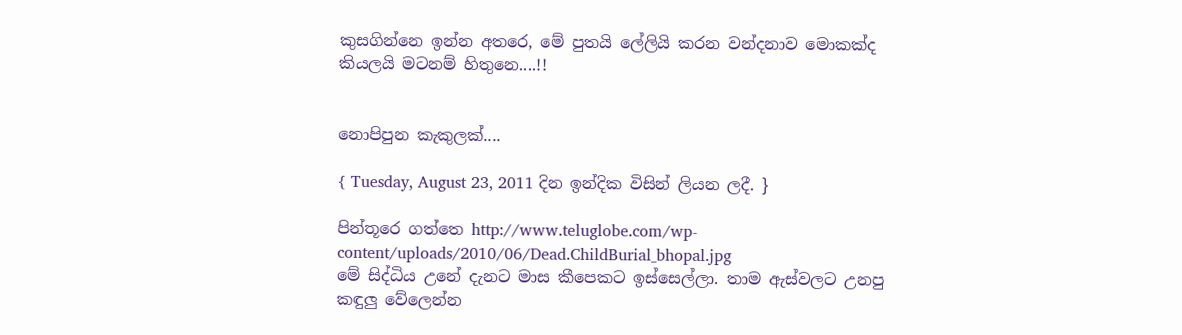කුසගින්නෙ ඉන්න අතරෙ, මේ පුතයි ලේලියි කරන වන්දනාව මොකක්ද කියලයි මටනම් හිතුනෙ....!!


නොපිපුන කැකුලක්....

{ Tuesday, August 23, 2011 දින ඉන්දික විසින් ලියන ලදී. }

පින්තූරෙ ගත්තෙ http://www.teluglobe.com/wp-content/uploads/2010/06/Dead.ChildBurial_bhopal.jpg
මේ සිද්ධිය උනේ දැනට මාස කීපෙකට ඉස්සෙල්ලා. තාම ඇස්වලට උනපු කඳුලු වේලෙන්න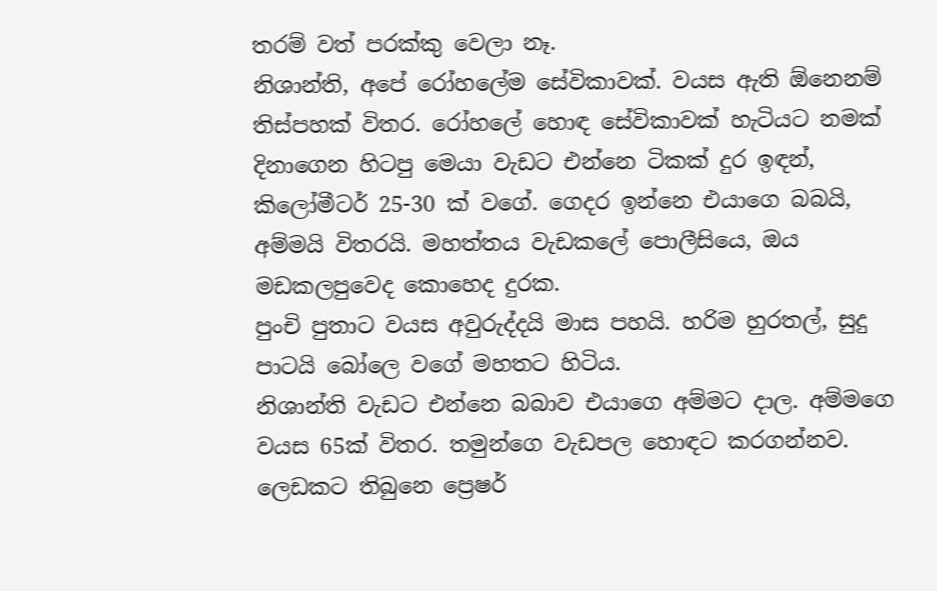තරම් වත් පරක්කු වෙලා නෑ.
නිශාන්ති, අපේ රෝහලේම සේවිකාවක්. වයස ඇති ඕනෙනම් තිස්පහක් විතර. රෝහලේ හොඳ සේවිකාවක් හැටියට නමක් දිනාගෙන හිටපු මෙයා වැඩට එන්නෙ ටිකක් දුර ඉඳන්, කිලෝමීටර් 25-30 ක් වගේ. ගෙදර ඉන්නෙ එයාගෙ බබයි, අම්මයි විතරයි. මහත්තය වැඩකලේ පොලීසියෙ, ඔය මඩකලපුවෙද කොහෙද දුරක.
පුංචි පුතාට වයස අවුරුද්දයි මාස පහයි. හරිම හුරතල්, සුදු පාටයි බෝලෙ වගේ මහතට හිටිය.
නිශාන්ති වැඩට එන්නෙ බබාව එයාගෙ අම්මට දාල. අම්මගෙ වයස 65ක් විතර. තමුන්ගෙ වැඩපල හොඳට කරගන්නව. ලෙඩකට තිබුනෙ ප්‍රෙෂර්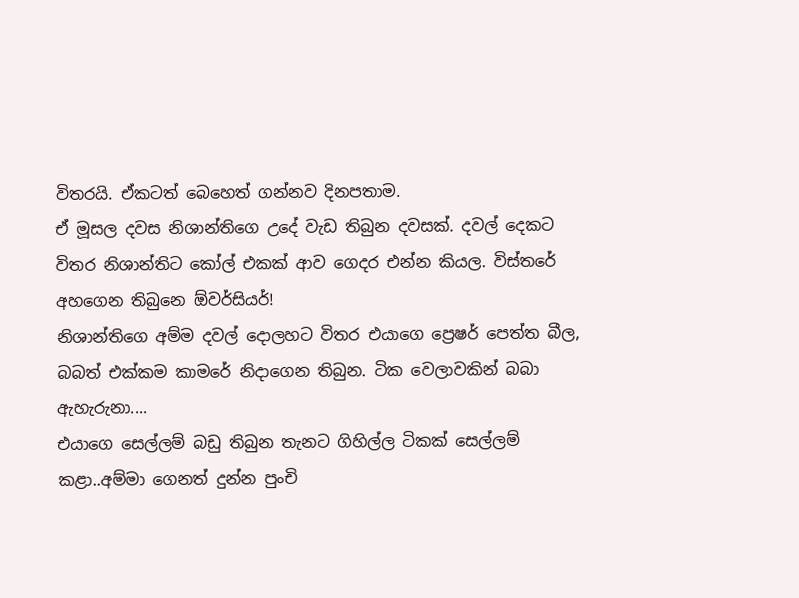විතරයි. ඒකටත් බෙහෙත් ගන්නව දිනපතාම.
ඒ මූසල දවස නිශාන්තිගෙ උදේ වැඩ තිබුන දවසක්. දවල් දෙකට විතර නිශාන්තිට කෝල් එකක් ආව ගෙදර එන්න කියල. විස්තරේ අහගෙන තිබුනෙ ඕවර්සියර්!
නිශාන්තිගෙ අම්ම දවල් දොලහට විතර එයාගෙ ප්‍රෙෂර් පෙත්ත බීල, බබත් එක්කම කාමරේ නිදාගෙන තිබුන. ටික වෙලාවකින් බබා ඇහැරුනා....
එයාගෙ සෙල්ලම් බඩු තිබුන තැනට ගිහිල්ල ටිකක් සෙල්ලම් කළා..අම්මා ගෙනත් දුන්න පුංචි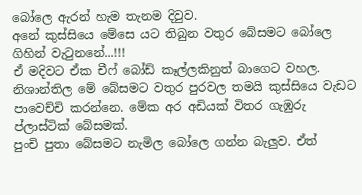බෝලෙ ඇරන් හැම තැනම දිවුව.
අනේ කුස්සියෙ මේසෙ යට තිබුන වතුර බේසමට බෝලෙ ගිහින් වැටුනනේ...!!!
ඒ මදිවට ඒක චීෆ් බෝඩ් කෑල්ලකිනුත් බාගෙට වහල.
නිශාන්තිල මේ බේසමට වතුර පුරවල තමයි කුස්සියෙ වැඩට පාවෙච්චි කරන්නෙ. මේක අර අඩියක් විතර ගැඹුරු ප්ලාස්ටික් බේසමක්.
පුංචි පුතා බේසමට නැමිල බෝලෙ ගන්න බැලුව. ඒත්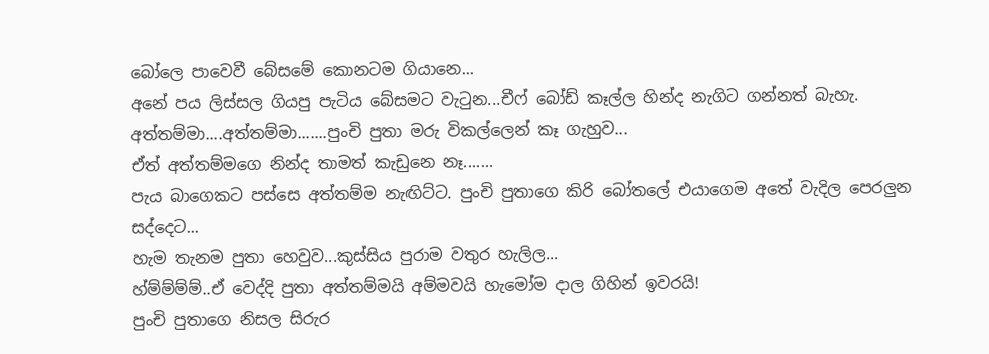බෝලෙ පාවෙවී බේසමේ කොනටම ගියානෙ...
අනේ පය ලිස්සල ගියපු පැටිය බේසමට වැටුන...චීෆ් බෝඩ් කෑල්ල හින්ද නැගිට ගන්නත් බැහැ.
අත්තම්මා....අත්තම්මා.......පුංචි පුතා මරු විකල්ලෙන් කෑ ගැහුව...
ඒත් අත්තම්මගෙ නින්ද තාමත් කැඩුනෙ නෑ.......
පැය බාගෙකට පස්සෙ අත්තම්ම නැඟිට්ට. පුංචි පුතාගෙ කිරි බෝතලේ එයාගෙම අතේ වැදිල පෙරලුන සද්දෙට...
හැම තැනම පුතා හෙවුව...කුස්සිය පුරාම වතුර හැලිල...
හ්ම්ම්ම්ම්..ඒ වෙද්දි පුතා අත්තම්මයි අම්මවයි හැමෝම දාල ගිහින් ඉවරයි!
පුංචි පුතාගෙ නිසල සිරුර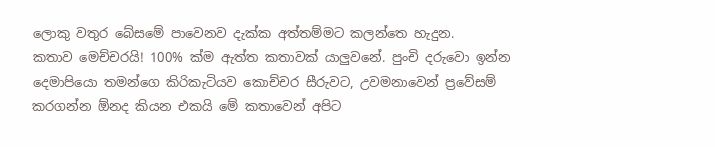ලොකු වතුර බේසමේ පාවෙනව දැක්ක අත්තම්මට කලන්තෙ හැදුන.
කතාව මෙච්චරයි! 100% ක්ම ඇත්ත කතාවක් යාලුවනේ. පුංචි දරුවො ඉන්න දෙමාපියො තමන්ගෙ කිරිකැටියව කොච්චර සීරුවට, උවමනාවෙන් ප්‍රවේසම් කරගන්න ඕනද කියන එකයි මේ කතාවෙන් අපිට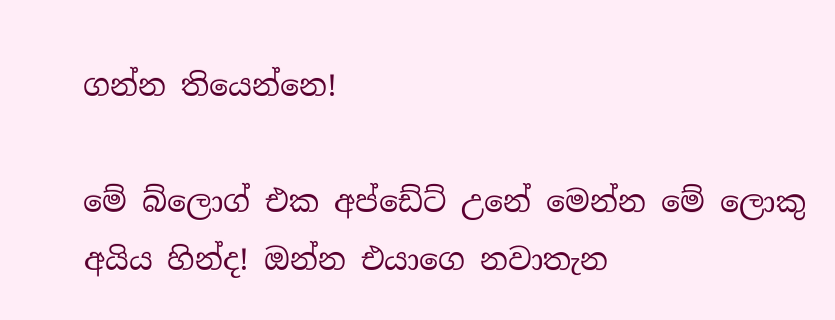ගන්න තියෙන්නෙ!

මේ බ්ලොග් එක අප්ඩේට් උනේ මෙන්න මේ ලොකු අයිය හින්ද! ඔන්න එයාගෙ නවාතැන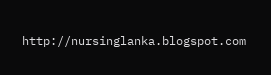http://nursinglanka.blogspot.com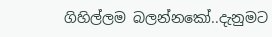ගිහිල්ලම බලන්නකෝ..දැනුමට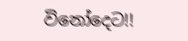විනෝදෙට!!